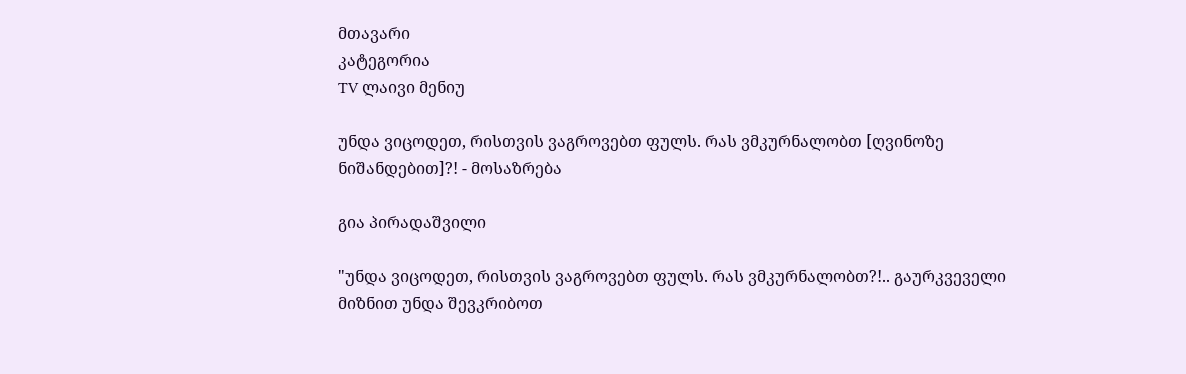მთავარი
კატეგორია
TV ლაივი მენიუ

უნდა ვიცოდეთ, რისთვის ვაგროვებთ ფულს. რას ვმკურნალობთ [ღვინოზე ნიშანდებით]?! - მოსაზრება

გია პირადაშვილი

"უნდა ვიცოდეთ, რისთვის ვაგროვებთ ფულს. რას ვმკურნალობთ?!.. გაურკვეველი მიზნით უნდა შევკრიბოთ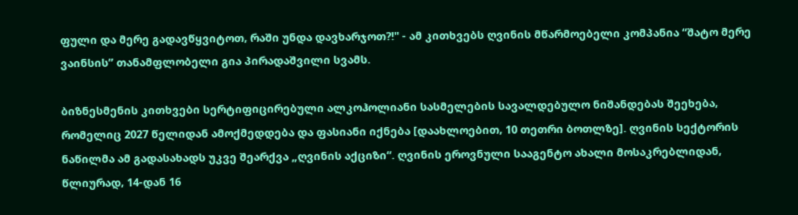ფული და მერე გადავწყვიტოთ, რაში უნდა დავხარჯოთ?!" - ამ კითხვებს ღვინის მწარმოებელი კომპანია “შატო მერე ვაინსის” თანამფლობელი გია პირადაშვილი სვამს.

ბიზნესმენის კითხვები სერტიფიცირებული ალკოჰოლიანი სასმელების სავალდებულო ნიშანდებას შეეხება, რომელიც 2027 წელიდან ამოქმედდება და ფასიანი იქნება [დაახლოებით, 10 თეთრი ბოთლზე]. ღვინის სექტორის ნაწილმა ამ გადასახადს უკვე შეარქვა „ღვინის აქციზი“. ღვინის ეროვნული სააგენტო ახალი მოსაკრებლიდან, წლიურად, 14-დან 16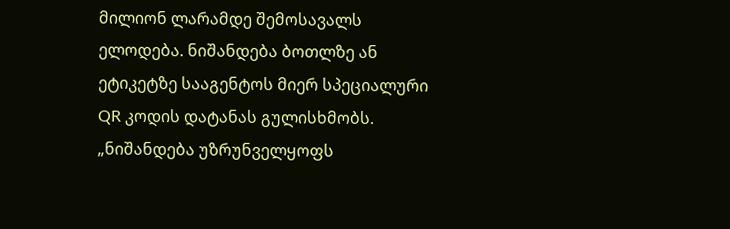მილიონ ლარამდე შემოსავალს ელოდება. ნიშანდება ბოთლზე ან ეტიკეტზე სააგენტოს მიერ სპეციალური QR კოდის დატანას გულისხმობს. „ნიშანდება უზრუნველყოფს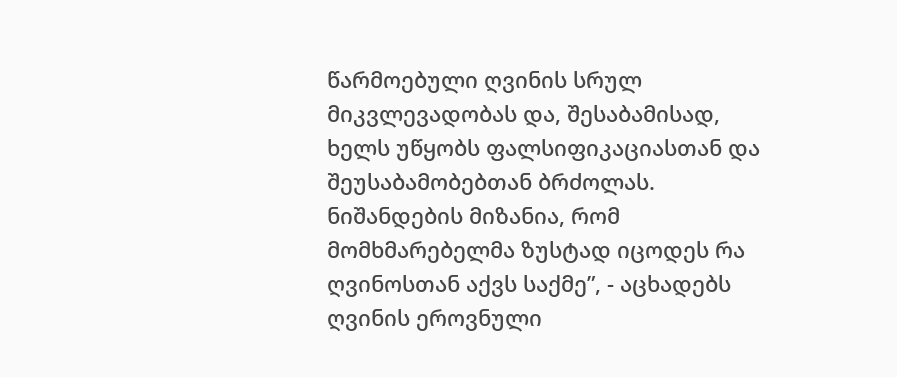წარმოებული ღვინის სრულ მიკვლევადობას და, შესაბამისად, ხელს უწყობს ფალსიფიკაციასთან და შეუსაბამობებთან ბრძოლას. ნიშანდების მიზანია, რომ მომხმარებელმა ზუსტად იცოდეს რა ღვინოსთან აქვს საქმე”, - აცხადებს ღვინის ეროვნული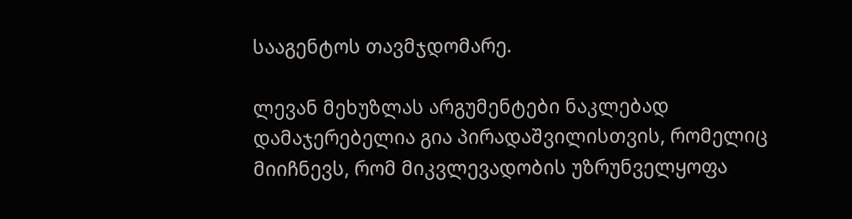სააგენტოს თავმჯდომარე.

ლევან მეხუზლას არგუმენტები ნაკლებად დამაჯერებელია გია პირადაშვილისთვის, რომელიც მიიჩნევს, რომ მიკვლევადობის უზრუნველყოფა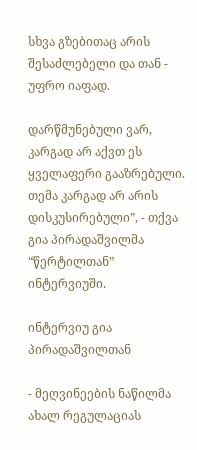სხვა გზებითაც არის შესაძლებელი და თან - უფრო იაფად.

დარწმუნებული ვარ, კარგად არ აქვთ ეს ყველაფერი გააზრებული. თემა კარგად არ არის დისკუსირებული”, - თქვა გია პირადაშვილმა “წერტილთან” ინტერვიუში.

ინტერვიუ გია პირადაშვილთან

- მეღვინეების ნაწილმა ახალ რეგულაციას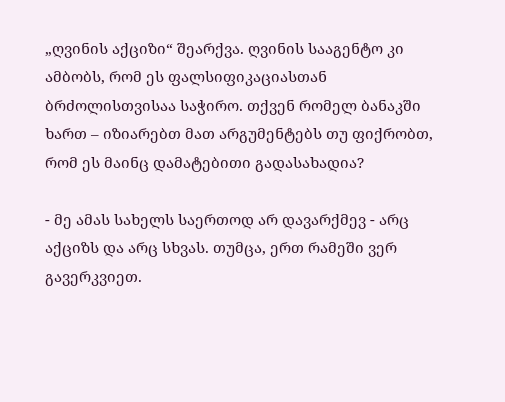„ღვინის აქციზი“ შეარქვა. ღვინის სააგენტო კი ამბობს, რომ ეს ფალსიფიკაციასთან ბრძოლისთვისაა საჭირო. თქვენ რომელ ბანაკში ხართ – იზიარებთ მათ არგუმენტებს თუ ფიქრობთ, რომ ეს მაინც დამატებითი გადასახადია?

- მე ამას სახელს საერთოდ არ დავარქმევ - არც აქციზს და არც სხვას. თუმცა, ერთ რამეში ვერ გავერკვიეთ.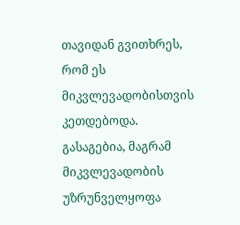თავიდან გვითხრეს, რომ ეს მიკვლევადობისთვის კეთდებოდა. გასაგებია, მაგრამ მიკვლევადობის უზრუნველყოფა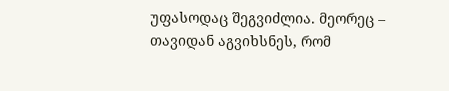უფასოდაც შეგვიძლია. მეორეც – თავიდან აგვიხსნეს, რომ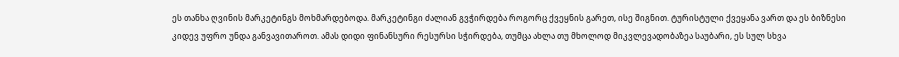ეს თანხა ღვინის მარკეტინგს მოხმარდებოდა. მარკეტინგი ძალიან გვჭირდება როგორც ქვეყნის გარეთ, ისე შიგნით. ტურისტული ქვეყანა ვართ და ეს ბიზნესი კიდევ უფრო უნდა განვავითაროთ. ამას დიდი ფინანსური რესურსი სჭირდება, თუმცა ახლა თუ მხოლოდ მიკვლევადობაზეა საუბარი, ეს სულ სხვა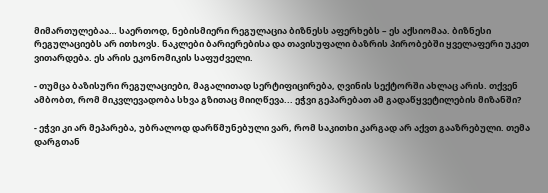მიმართულებაა… საერთოდ, ნებისმიერი რეგულაცია ბიზნესს აფერხებს – ეს აქსიომაა. ბიზნესი რეგულაციებს არ ითხოვს. ნაკლები ბარიერებისა და თავისუფალი ბაზრის პირობებში ყველაფერი უკეთ ვითარდება. ეს არის ეკონომიკის საფუძველი.

- თუმცა ბაზისური რეგულაციები, მაგალითად სერტიფიცირება, ღვინის სექტორში ახლაც არის. თქვენ ამბობთ, რომ მიკვლევადობა სხვა გზითაც მიიღწევა... ეჭვი გეპარებათ ამ გადაწყვეტილების მიზანში?

- ეჭვი კი არ მეპარება, უბრალოდ დარწმუნებული ვარ, რომ საკითხი კარგად არ აქვთ გააზრებული. თემა დარგთან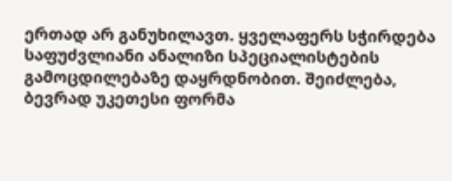ერთად არ განუხილავთ. ყველაფერს სჭირდება საფუძვლიანი ანალიზი სპეციალისტების გამოცდილებაზე დაყრდნობით. შეიძლება, ბევრად უკეთესი ფორმა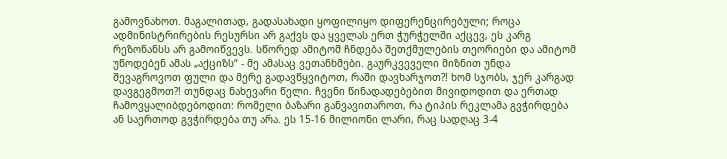გამოვნახოთ. მაგალითად, გადასახადი ყოფილიყო დიფერენცირებული; როცა ადმინისტრირების რესურსი არ გაქვს და ყველას ერთ ჭურჭელში აქცევ, ეს კარგ რეზონანსს არ გამოიწვევს. სწორედ ამიტომ ჩნდება შეთქმულების თეორიები და ამიტომ უწოდებენ ამას „აქციზს“ - მე ამასაც ვეთანხმები. გაურკვეველი მიზნით უნდა შევაგროვოთ ფული და მერე გადავწყვიტოთ, რაში დავხარჯოთ?! ხომ სჯობს, ჯერ კარგად დავგეგმოთ?! თუნდაც ნახევარი წელი. ჩვენი წინადადებებით მივიდოდით და ერთად ჩამოვყალიბდებოდით: რომელი ბაზარი განვავითაროთ, რა ტიპის რეკლამა გვჭირდება ან საერთოდ გვჭირდება თუ არა. ეს 15-16 მილიონი ლარი, რაც სადღაც 3-4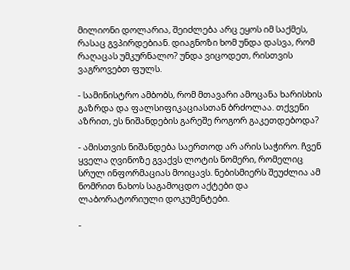მილიონი დოლარია, შეიძლება არც ეყოს იმ საქმეს, რასაც გვპირდებიან. დიაგნოზი ხომ უნდა დასვა, რომ რაღაცას უმკურნალო? უნდა ვიცოდეთ, რისთვის ვაგროვებთ ფულს.

- სამინისტრო ამბობს, რომ მთავარი ამოცანა ხარისხის გაზრდა და ფალსიფიკაციასთან ბრძოლაა. თქვენი აზრით, ეს ნიშანდების გარეშე როგორ გაკეთდებოდა?

- ამისთვის ნიშანდება საერთოდ არ არის საჭირო. ჩვენ ყველა ღვინოზე გვაქვს ლოტის ნომერი, რომელიც სრულ ინფორმაციას მოიცავს. ნებისმიერს შეუძლია ამ ნომრით ნახოს საგამოცდო აქტები და ლაბორატორიული დოკუმენტები.

-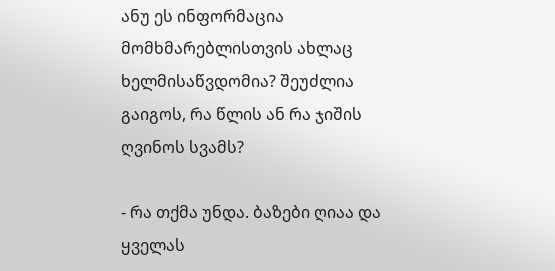ანუ ეს ინფორმაცია მომხმარებლისთვის ახლაც ხელმისაწვდომია? შეუძლია გაიგოს, რა წლის ან რა ჯიშის ღვინოს სვამს?

- რა თქმა უნდა. ბაზები ღიაა და ყველას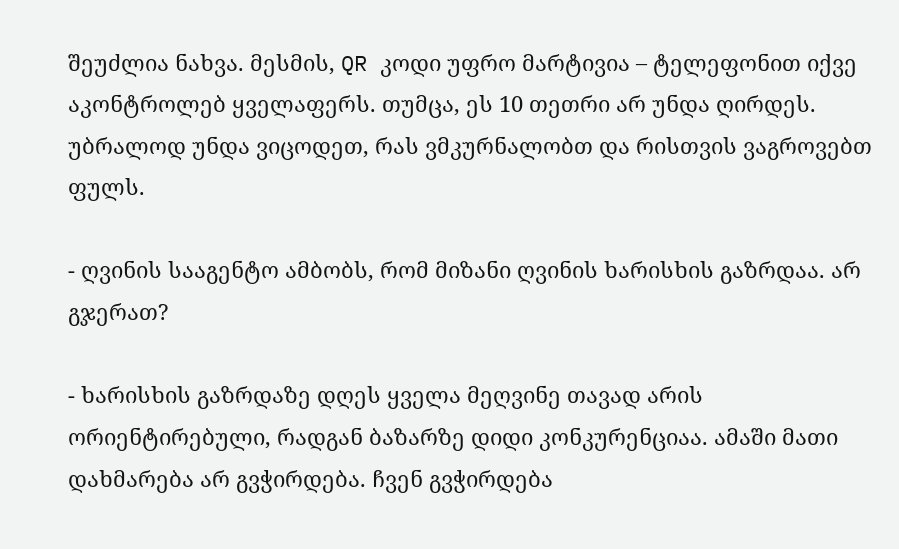შეუძლია ნახვა. მესმის, QR კოდი უფრო მარტივია – ტელეფონით იქვე აკონტროლებ ყველაფერს. თუმცა, ეს 10 თეთრი არ უნდა ღირდეს. უბრალოდ უნდა ვიცოდეთ, რას ვმკურნალობთ და რისთვის ვაგროვებთ ფულს.

- ღვინის სააგენტო ამბობს, რომ მიზანი ღვინის ხარისხის გაზრდაა. არ გჯერათ?

- ხარისხის გაზრდაზე დღეს ყველა მეღვინე თავად არის ორიენტირებული, რადგან ბაზარზე დიდი კონკურენციაა. ამაში მათი დახმარება არ გვჭირდება. ჩვენ გვჭირდება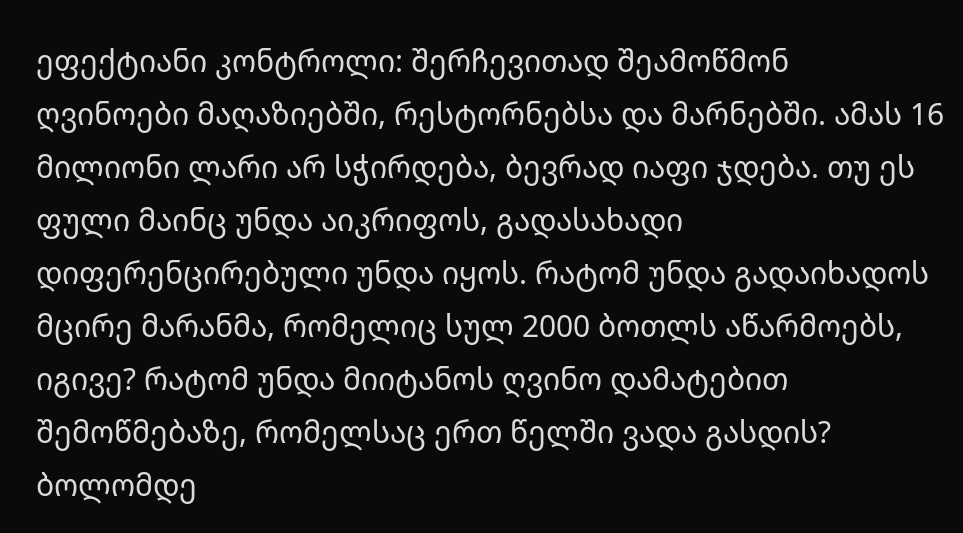ეფექტიანი კონტროლი: შერჩევითად შეამოწმონ ღვინოები მაღაზიებში, რესტორნებსა და მარნებში. ამას 16 მილიონი ლარი არ სჭირდება, ბევრად იაფი ჯდება. თუ ეს ფული მაინც უნდა აიკრიფოს, გადასახადი დიფერენცირებული უნდა იყოს. რატომ უნდა გადაიხადოს მცირე მარანმა, რომელიც სულ 2000 ბოთლს აწარმოებს, იგივე? რატომ უნდა მიიტანოს ღვინო დამატებით შემოწმებაზე, რომელსაც ერთ წელში ვადა გასდის? ბოლომდე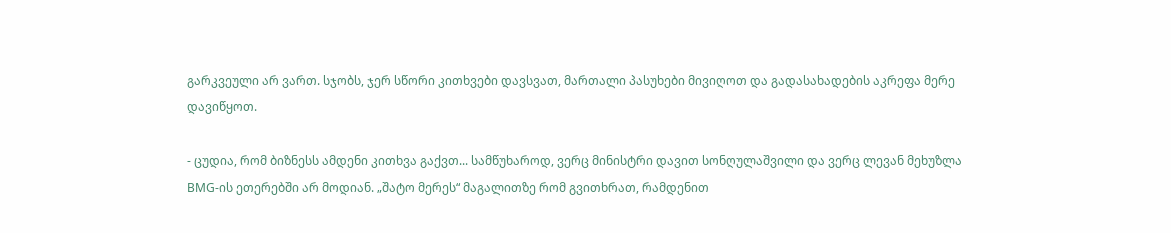გარკვეული არ ვართ. სჯობს, ჯერ სწორი კითხვები დავსვათ, მართალი პასუხები მივიღოთ და გადასახადების აკრეფა მერე დავიწყოთ.

- ცუდია, რომ ბიზნესს ამდენი კითხვა გაქვთ... სამწუხაროდ, ვერც მინისტრი დავით სონღულაშვილი და ვერც ლევან მეხუზლა BMG-ის ეთერებში არ მოდიან. „შატო მერეს“ მაგალითზე რომ გვითხრათ, რამდენით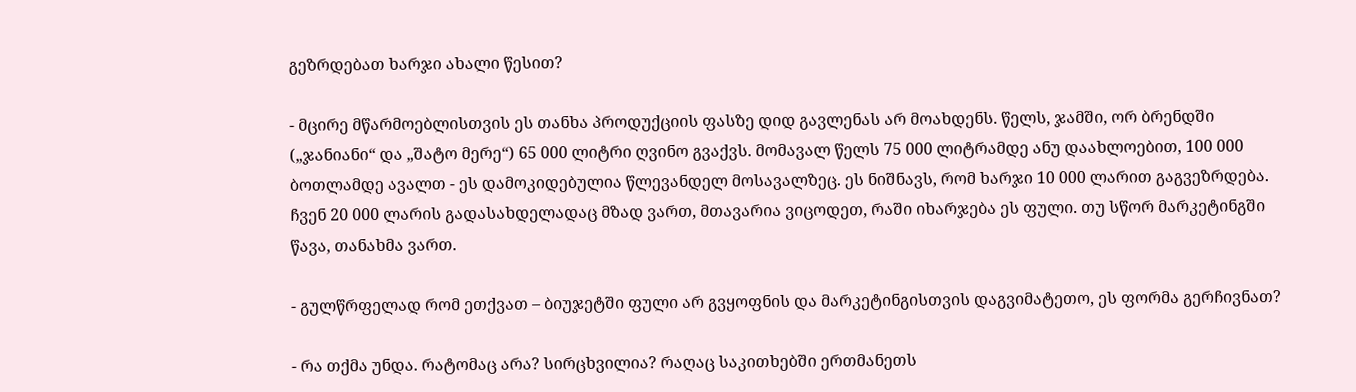გეზრდებათ ხარჯი ახალი წესით?

- მცირე მწარმოებლისთვის ეს თანხა პროდუქციის ფასზე დიდ გავლენას არ მოახდენს. წელს, ჯამში, ორ ბრენდში („ჯანიანი“ და „შატო მერე“) 65 000 ლიტრი ღვინო გვაქვს. მომავალ წელს 75 000 ლიტრამდე ანუ დაახლოებით, 100 000 ბოთლამდე ავალთ - ეს დამოკიდებულია წლევანდელ მოსავალზეც. ეს ნიშნავს, რომ ხარჯი 10 000 ლარით გაგვეზრდება. ჩვენ 20 000 ლარის გადასახდელადაც მზად ვართ, მთავარია ვიცოდეთ, რაში იხარჯება ეს ფული. თუ სწორ მარკეტინგში წავა, თანახმა ვართ.

- გულწრფელად რომ ეთქვათ – ბიუჯეტში ფული არ გვყოფნის და მარკეტინგისთვის დაგვიმატეთო, ეს ფორმა გერჩივნათ?

- რა თქმა უნდა. რატომაც არა? სირცხვილია? რაღაც საკითხებში ერთმანეთს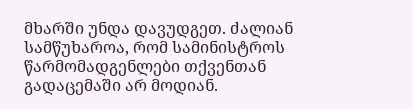მხარში უნდა დავუდგეთ. ძალიან სამწუხაროა, რომ სამინისტროს წარმომადგენლები თქვენთან გადაცემაში არ მოდიან.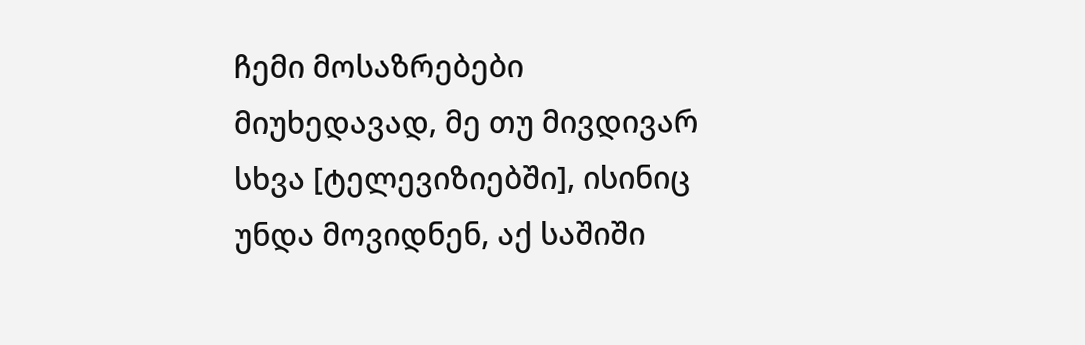ჩემი მოსაზრებები მიუხედავად, მე თუ მივდივარ სხვა [ტელევიზიებში], ისინიც უნდა მოვიდნენ, აქ საშიში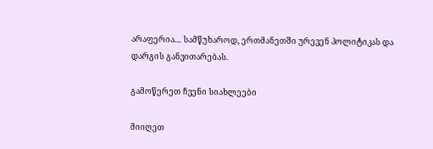არაფერია… სამწუხაროდ, ერთმანეთში ურევენ პოლიტიკას და დარგის განვითარებას.

გამოწერეთ ჩვენი სიახლეები

მიიღეთ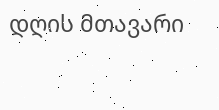დღის მთავარი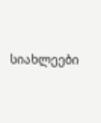სიახლეები